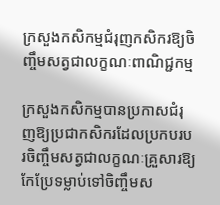ក្រសួងកសិកម្មជំរុញកសិករឱ្យចិញ្ចឹមសត្វជាលក្ខណៈពាណិជ្ជកម្ម

ក្រសួងកសិកម្មបានប្រកាសជំរុញឱ្យប្រជាកសិករដែលប្រកបរបរចិញ្ចឹមសត្វជាលក្ខណៈគ្រួសារឱ្យកែប្រែទម្លាប់ទៅចិញ្ចឹមស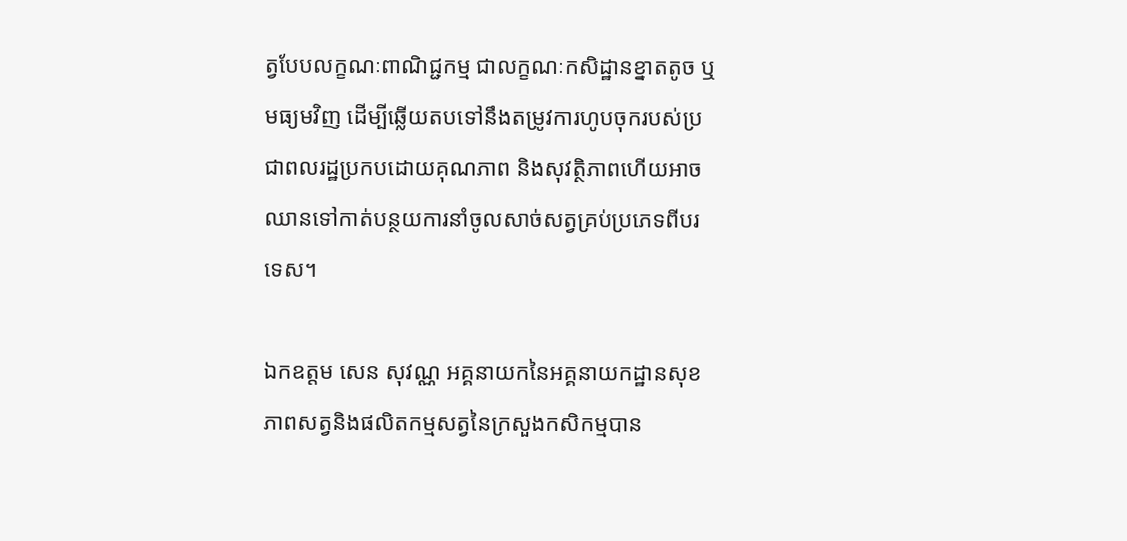ត្វបែបលក្ខណៈពាណិជ្ជកម្ម ជាលក្ខណៈកសិដ្ឋានខ្នាតតូច ឬមធ្យមវិញ ដើម្បីឆ្លើយតបទៅនឹងតម្រូវការហូបចុករបស់ប្រជាពលរដ្ឋប្រកបដោយគុណភាព និងសុវត្ថិភាពហើយអាចឈានទៅកាត់បន្ថយការនាំចូលសាច់សត្វគ្រប់ប្រភេទពីបរទេស។

ឯកឧត្តម សេន សុវណ្ណ អគ្គនាយកនៃអគ្គនាយកដ្ឋានសុខភាពសត្វនិងផលិតកម្មសត្វនៃក្រសួងកសិកម្មបាន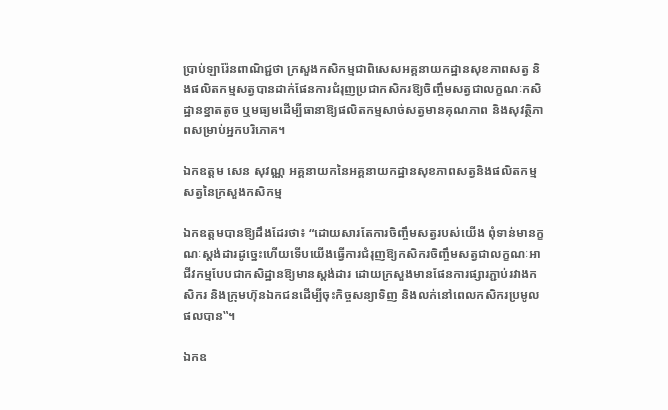ប្រាប់ឡារ៉ែនពាណិជ្ជថា ក្រសួងកសិកម្មជាពិសេសអគ្គនាយកដ្ឋានសុខភាពសត្វ និងផលិតកម្មសត្វបានដាក់ផែនការជំរុញប្រជាកសិករឱ្យចិញ្ចឹមសត្វជាលក្ខណៈកសិដ្ឋានខ្នាតតូច ឬមធ្យមដើម្បីធានាឱ្យផលិតកម្មសាច់សត្វមានគុណភាព និងសុវត្ថិភាពសម្រាប់អ្នកបរិភោគ។

ឯកឧត្តម សេន សុវណ្ណ អគ្គនាយកនៃអគ្គនាយកដ្ឋានសុខភាពសត្វនិងផលិតកម្មសត្វនៃក្រសួងកសិកម្ម

ឯកឧត្តមបានឱ្យដឹងដែរថា៖ “ដោយសារតែការចិញ្ចឹមសត្វរបស់យើង ពុំទាន់មានក្ខណៈស្តង់ដារដូច្នេះហើយទើបយើងធ្វើការជំរុញឱ្យកសិករចិញ្ចឹមសត្វជាលក្ខណៈអាជីវកម្មបែបជាកសិដ្ឋានឱ្យមានស្តង់ដារ ដោយក្រសួងមានផែនការផ្សារភ្ជាប់រវាងកសិករ និងក្រុមហ៊ុនឯកជនដើម្បីចុះកិច្ចសន្យាទិញ និងលក់នៅពេលកសិករប្រមូលផលបាន‟។

ឯកឧ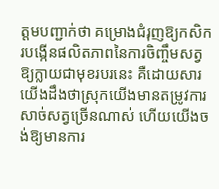ត្តមបញ្ជាក់ថា គម្រោងជំរុញឱ្យកសិករបង្កើនផលិតភាពនៃការចិញ្ចឹមសត្វឱ្យក្លាយជាមុខរបរនេះ គឺដោយសារយើងដឹងថាស្រុកយើងមានតម្រូវការសាច់សត្វច្រើនណាស់ ហើយយើងចង់ឱ្យមានការ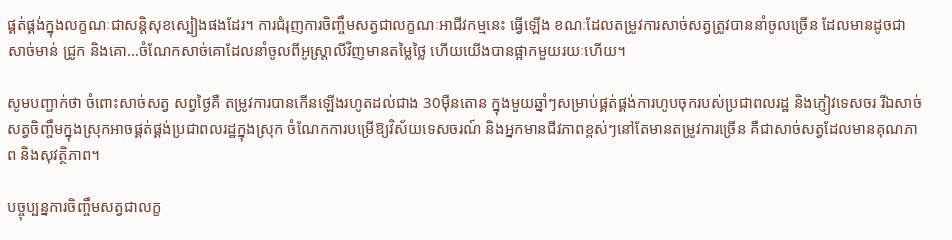ផ្គត់ផ្គង់ក្នុងលក្ខណៈជាសន្តិសុខស្បៀងផងដែរ។ ការជំរុញការចិញ្ចឹមសត្វជាលក្ខណៈអាជីវកម្មនេះ ធ្វើឡើង ខណៈដែលតម្រូវការសាច់សត្វត្រូវបាននាំចូលច្រើន ដែលមានដូចជា សាច់មាន់ ជ្រូក និងគោ…ចំណែកសាច់គោដែលនាំចូលពីអូស្ត្រាលីវិញមានតម្លៃថ្លៃ ហើយយើងបានផ្អាកមួយរយៈហើយ។

សូមបញ្ជាក់ថា ចំពោះសាច់សត្វ សព្វថ្ងៃគឺ តម្រូវការបានកើនឡើងរហូតដល់ជាង 30ម៉ឺនតោន ក្នុងមួយឆ្នាំៗសម្រាប់ផ្គត់ផ្គង់ការហូបចុករបស់ប្រជាពលរដ្ឋ និងភ្ញៀវទេសចរ រីឯសាច់សត្វចិញ្ចឹមក្នុងស្រុកអាចផ្គត់ផ្គង់ប្រជាពលរដ្ឋក្នុងស្រុក ចំណែកការបម្រើឱ្យវិស័យទេសចរណ៍ និងអ្នកមានជីវភាពខ្ពស់ៗនៅតែមានតម្រូវការច្រើន គឺជាសាច់សត្វដែលមានគុណភាព និងសុវត្ថិភាព។

បច្ចុប្បន្នការចិញ្ចឹមសត្វជាលក្ខ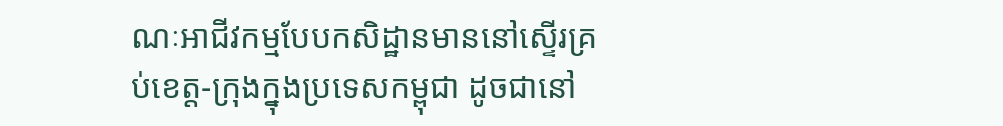ណៈអាជីវកម្មបែបកសិដ្ឋានមាននៅស្ទើរគ្រប់ខេត្ត-ក្រុងក្នុងប្រទេសកម្ពុជា ដូចជានៅ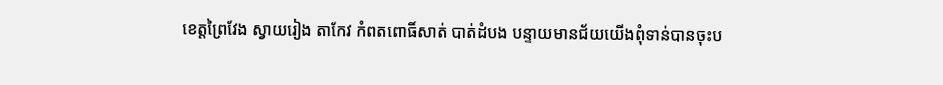ខេត្តព្រៃវែង ស្វាយរៀង តាកែវ កំពតពោធិ៍សាត់ បាត់ដំបង បន្ទាយមានជ័យយើងពុំទាន់បានចុះប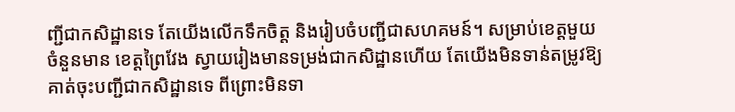ញ្ជីជាកសិដ្ឋានទេ តែយើងលើកទឹកចិត្ត និងរៀបចំបញ្ជីជាសហគមន៍។ សម្រាប់ខេត្តមួយចំនួនមាន ខេត្តព្រៃវែង ស្វាយរៀងមានទម្រង់ជាកសិដ្ឋានហើយ តែយើងមិនទាន់តម្រូវឱ្យគាត់ចុះបញ្ជីជាកសិដ្ឋានទេ ពីព្រោះមិនទា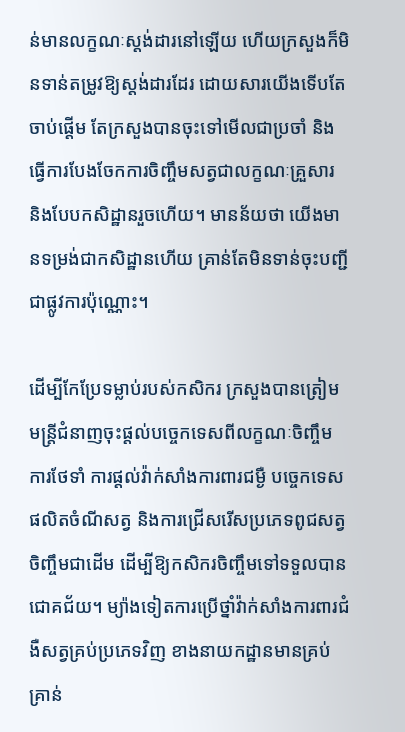ន់មានលក្ខណៈស្តង់ដារនៅឡើយ ហើយក្រសួងក៏មិនទាន់តម្រូវឱ្យស្តង់ដារដែរ ដោយសារយើងទើបតែចាប់ផ្តើម តែក្រសួងបានចុះទៅមើលជាប្រចាំ និងធ្វើការបែងចែកការចិញ្ចឹមសត្វជាលក្ខណៈគ្រួសារ និងបែបកសិដ្ឋានរួចហើយ។ មានន័យថា យើងមានទម្រង់ជាកសិដ្ឋានហើយ គ្រាន់តែមិនទាន់ចុះបញ្ជីជាផ្លូវការប៉ុណ្ណោះ។

ដើម្បីកែប្រែទម្លាប់របស់កសិករ ក្រសួងបានត្រៀមមន្ត្រីជំនាញចុះផ្តល់បច្ចេកទេសពីលក្ខណៈចិញ្ចឹម ការថែទាំ ការផ្តល់វ៉ាក់សាំងការពារជម្ងឺ បច្ចេកទេសផលិតចំណីសត្វ និងការជ្រើសរើសប្រភេទពូជសត្វចិញ្ចឹមជាដើម ដើម្បីឱ្យកសិករចិញ្ចឹមទៅទទួលបានជោគជ័យ។ ម្យ៉ាងទៀតការប្រើថ្នាំវ៉ាក់សាំងការពារជំងឺសត្វគ្រប់ប្រភេទវិញ ខាងនាយកដ្ឋានមានគ្រប់គ្រាន់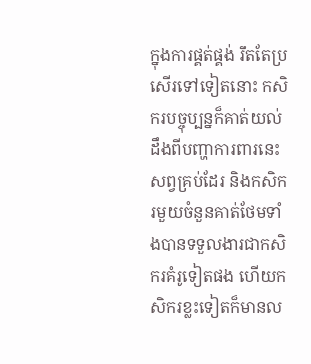ក្នុងការផ្គត់ផ្គង់ រឹតតែប្រសើរទៅទៀតនោះ កសិករបច្ចុប្បន្នក៏គាត់យល់ដឹងពីបញ្ហាការពារនេះសព្វគ្រប់ដែរ និងកសិករមួយចំនួនគាត់ថែមទាំងបានទទួលងារជាកសិករគំរូទៀតផង ហើយកសិករខ្លះទៀតក៏មានល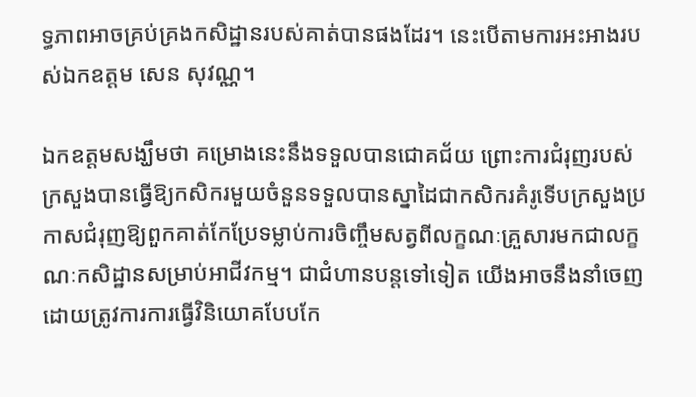ទ្ធភាពអាចគ្រប់គ្រងកសិដ្ឋានរបស់គាត់បានផងដែរ។ នេះបើតាមការអះអាងរបស់ឯកឧត្តម សេន សុវណ្ណ។

ឯកឧត្តមសង្ឃឹមថា គម្រោងនេះនឹងទទួលបានជោគជ័យ ព្រោះការជំរុញរបស់ក្រសួងបានធ្វើឱ្យកសិករមួយចំនួនទទួលបានស្នាដៃជាកសិករគំរូទើបក្រសួងប្រកាសជំរុញឱ្យពួកគាត់កែប្រែទម្លាប់ការចិញ្ចឹមសត្វពីលក្ខណៈគ្រួសារមកជាលក្ខណៈកសិដ្ឋានសម្រាប់អាជីវកម្ម។ ជាជំហានបន្តទៅទៀត យើងអាចនឹងនាំចេញដោយត្រូវការការធ្វើវិនិយោគបែបកែ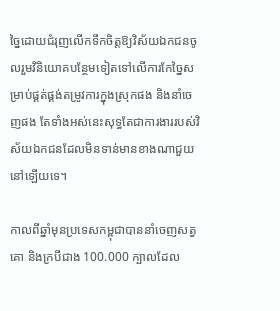ច្នៃដោយជំរុញលើកទឹកចិត្តឱ្យវិស័យឯកជនចូលរួមវិនិយោគបន្ថែមទៀតទៅលើការកែច្នៃសម្រាប់ផ្គត់ផ្គង់តម្រូវការក្នុងស្រុកផង និងនាំចេញផង តែទាំងអស់នេះសុទ្ធតែជាការងាររបស់វិស័យឯកជនដែលមិនទាន់មានខាងណាជួយនៅឡើយទេ។

កាលពីឆ្នាំមុនប្រទេសកម្ពុជាបាននាំចេញសត្វគោ និងក្របីជាង 100.000 ក្បាលដែល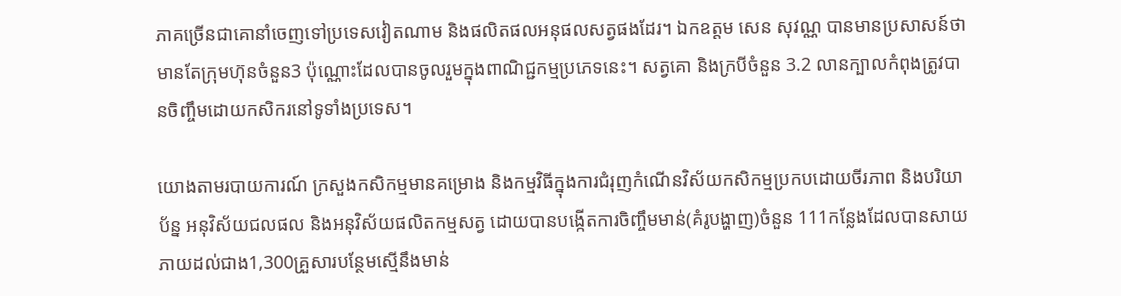ភាគច្រើនជាគោនាំចេញទៅប្រទេសវៀតណាម និងផលិតផលអនុផលសត្វផងដែរ។ ឯកឧត្តម សេន សុវណ្ណ បានមានប្រសាសន៍ថា មានតែក្រុមហ៊ុនចំនួន3 ប៉ុណ្ណោះដែលបានចូលរួមក្នុងពាណិជ្ជកម្មប្រភេទនេះ។ សត្វគោ និងក្របីចំនួន 3.2 លានក្បាលកំពុងត្រូវបានចិញ្ចឹមដោយកសិករនៅទូទាំងប្រទេស។

យោងតាមរបាយការណ៍ ក្រសួងកសិកម្មមានគម្រោង និងកម្មវិធីក្នុងការជំរុញកំណើនវិស័យកសិកម្មប្រកបដោយចីរភាព និងបរិយាប័ន្ន អនុវិស័យជលផល និងអនុវិស័យផលិតកម្មសត្វ ដោយបានបង្កើតការចិញ្ចឹមមាន់(គំរូបង្ហាញ)ចំនួន 111កន្លែងដែលបានសាយភាយដល់ជាង1,300គ្រួសារបន្ថែមស្មើនឹងមាន់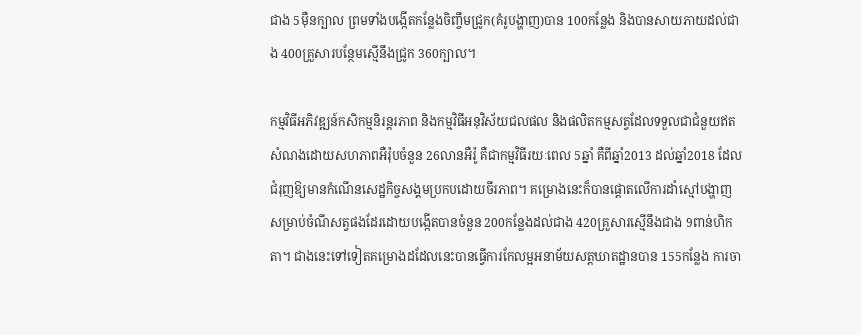ជាង 5ម៉ឺនក្បាល ព្រមទាំងបង្កើតកន្លែងចិញ្ចឹមជ្រូក(គំរូបង្ហាញ)បាន 100កន្លែង និងបានសាយភាយដល់ជាង 400គ្រួសារបន្ថែមស្មើនឹងជ្រូក 360ក្បាល។

កម្មវិធីអភិវឌ្ឍន៍កសិកម្មនិរន្តរភាព និងកម្មវិធីអនុវិស័យជលផល និងផលិតកម្មសត្វដែលទទួលជាជំនួយឥតសំណងដោយសហភាពអឺរ៉ុបចំនួន 26លានអឺរ៉ូ គឺជាកម្មវិធីរយៈពេល 5ឆ្នាំ គឺពីឆ្នាំ2013 ដល់ឆ្នាំ2018 ដែលជំរុញឱ្យមានកំណើនសេដ្ឋកិច្ចសង្គមប្រកបដោយចីរភាព។ គម្រោងនេះក៏បានផ្តោតលើការដាំស្មៅបង្ហាញសម្រាប់ចំណីសត្វផងដែរដោយបង្កើតបានចំនួន 200កន្លែងដល់ជាង 420គ្រួសារស្មើនឹងជាង 9ពាន់ហិកតា។ ជាងនេះទៅទៀតគម្រោងដដែលនេះបានធ្វើការកែលម្អអនាម័យសត្តឃាតដ្ឋានបាន 155កន្លែង ការចា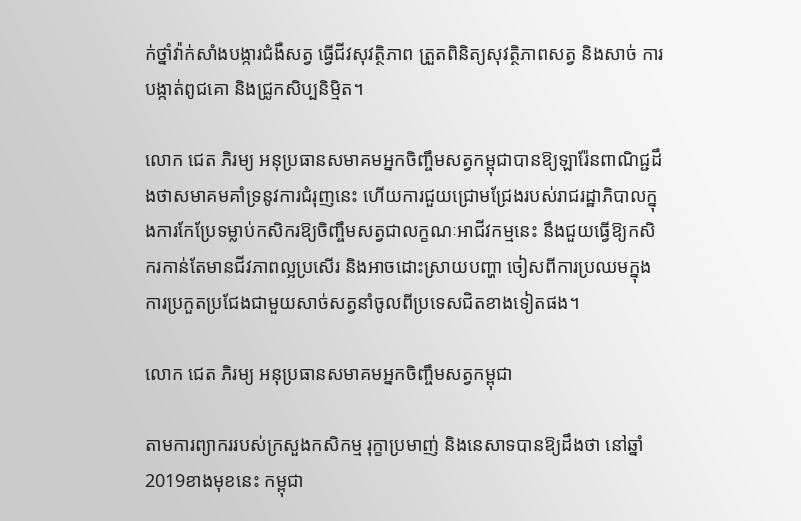ក់ថ្នាំវ៉ាក់សាំងបង្ការជំងឺសត្វ ធ្វើជីវសុវត្ថិភាព ត្រួតពិនិត្យសុវត្ថិភាពសត្វ និងសាច់ ការបង្កាត់ពូជគោ និងជ្រូកសិប្បនិម្មិត។

លោក ជេត ភិរម្យ អនុប្រធានសមាគមអ្នកចិញ្ចឹមសត្វកម្ពុជាបានឱ្យឡារ៉ែនពាណិជ្ជដឹងថាសមាគមគាំទ្រនូវការជំរុញនេះ ហើយការជួយជ្រោមជ្រែងរបស់រាជរដ្ឋាភិបាលក្នុងការកែប្រែទម្លាប់កសិករឱ្យចិញ្ចឹមសត្វជាលក្ខណៈអាជីវកម្មនេះ នឹងជួយធ្វើឱ្យកសិករកាន់តែមានជីវភាពល្អប្រសើរ និងអាចដោះស្រាយបញ្ហា ចៀសពីការប្រឈមក្នុងការប្រកួតប្រជែងជាមួយសាច់សត្វនាំចូលពីប្រទេសជិតខាងទៀតផង។

លោក ជេត ភិរម្យ អនុប្រធានសមាគមអ្នកចិញ្ចឹមសត្វកម្ពុជា

តាមការព្យាកររបស់ក្រសួងកសិកម្ម រុក្ខាប្រមាញ់ និងនេសាទបានឱ្យដឹងថា នៅឆ្នាំ2019ខាងមុខនេះ កម្ពុជា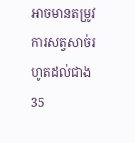អាចមានតម្រូវការសត្វសាច់រហូតដល់ជាង 35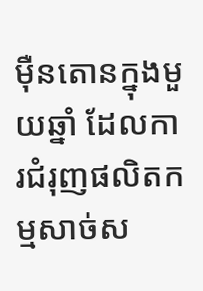ម៉ឺនតោនក្នុងមួយឆ្នាំ ដែលការជំរុញផលិតកម្មសាច់ស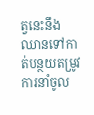ត្វនេះនឹងឈានទៅកាត់បន្ថយតម្រូវការនាំចូល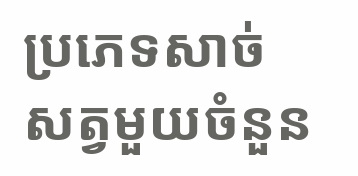ប្រភេទសាច់សត្វមួយចំនួន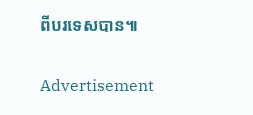ពីបរទេសបាន៕

Advertisement